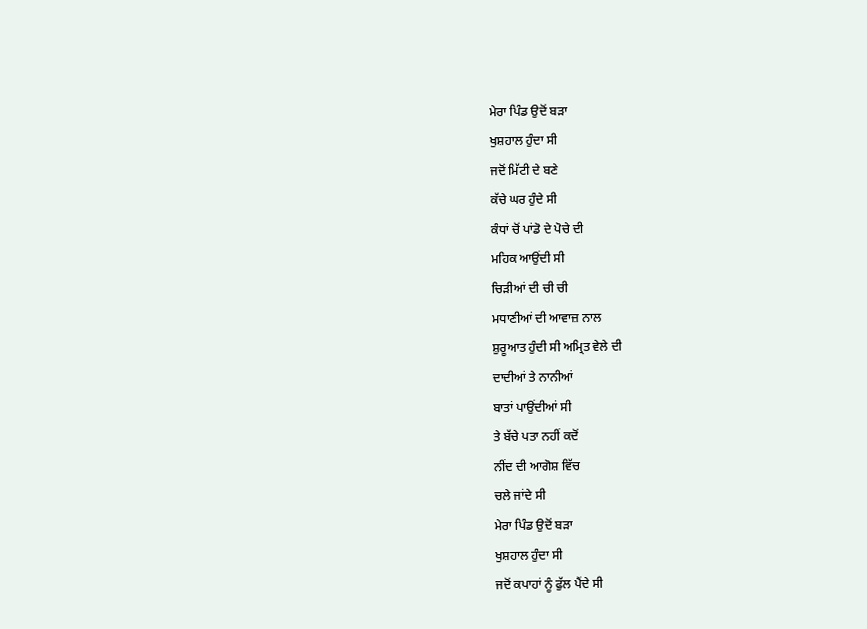ਮੇਰਾ ਪਿੰਡ ਉਦੋਂ ਬੜਾ
ਖੁਸ਼ਹਾਲ ਹੁੰਦਾ ਸੀ
ਜਦੋਂ ਮਿੱਟੀ ਦੇ ਬਣੇ
ਕੱਚੇ ਘਰ ਹੁੰਦੇ ਸੀ
ਕੰਧਾਂ ਚੋਂ ਪਾਂਡੋ ਦੇ ਪੋਚੇ ਦੀ
ਮਹਿਕ ਆਉਂਦੀ ਸੀ
ਚਿੜੀਆਂ ਦੀ ਚੀ ਚੀ
ਮਧਾਣੀਆਂ ਦੀ ਆਵਾਜ਼ ਨਾਲ
ਸ਼ੁਰੂਆਤ ਹੁੰਦੀ ਸੀ ਅਮ੍ਰਿਤ ਵੇਲੇ ਦੀ
ਦਾਦੀਆਂ ਤੇ ਨਾਨੀਆਂ
ਬਾਤਾਂ ਪਾਉਂਦੀਆਂ ਸੀ
ਤੇ ਬੱਚੇ ਪਤਾ ਨਹੀਂ ਕਦੋਂ
ਨੀਂਦ ਦੀ ਆਗੋਸ਼ ਵਿੱਚ
ਚਲੇ ਜਾਂਦੇ ਸੀ
ਮੇਰਾ ਪਿੰਡ ਉਦੋਂ ਬੜਾ
ਖੁਸ਼ਹਾਲ ਹੁੰਦਾ ਸੀ
ਜਦੋਂ ਕਪਾਹਾਂ ਨੂੰ ਫੁੱਲ ਪੈਂਦੇ ਸੀ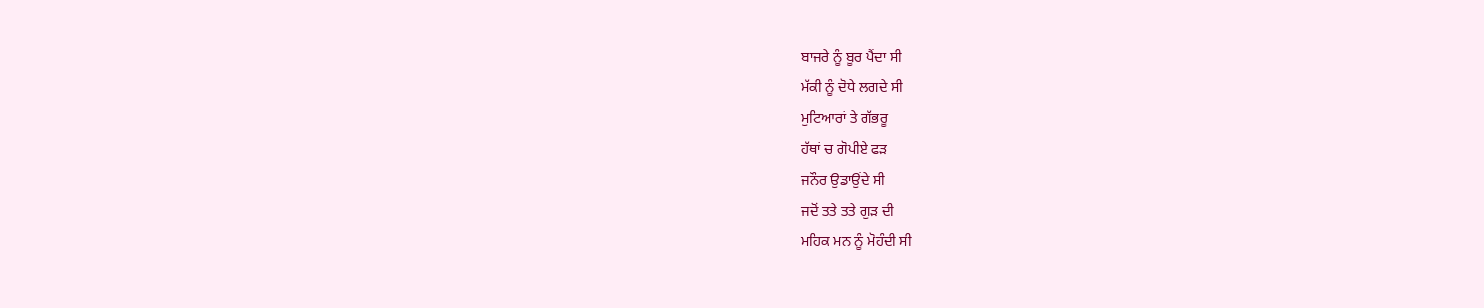ਬਾਜਰੇ ਨੂੰ ਬੂਰ ਪੈਂਦਾ ਸੀ
ਮੱਕੀ ਨੂੰ ਦੋਧੇ ਲਗਦੇ ਸੀ
ਮੁਟਿਆਰਾਂ ਤੇ ਗੱਭਰੂ
ਹੱਥਾਂ ਚ ਗੋਪੀਏ ਫੜ
ਜਨੌਰ ਉਡਾਉਂਦੇ ਸੀ
ਜਦੋਂ ਤਤੇ ਤਤੇ ਗੁੜ ਦੀ
ਮਹਿਕ ਮਨ ਨੂੰ ਮੋਹੰਦੀ ਸੀ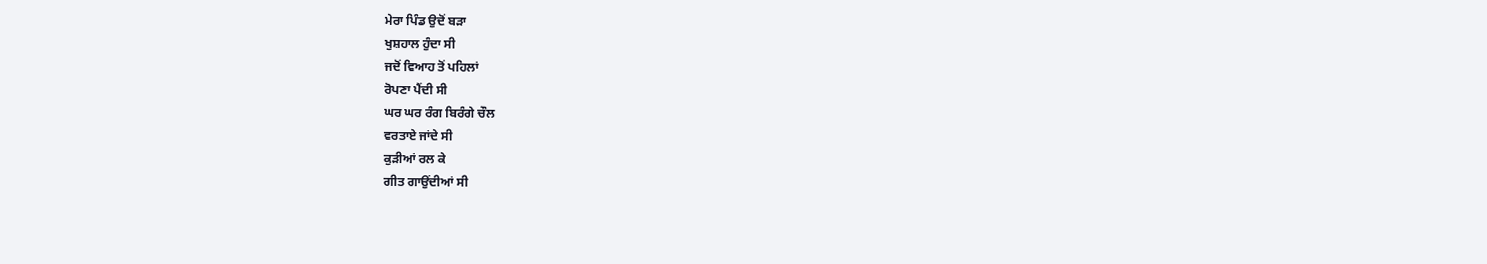ਮੇਰਾ ਪਿੰਡ ਉਦੋਂ ਬੜਾ
ਖੁਸ਼ਹਾਲ ਹੁੰਦਾ ਸੀ
ਜਦੋਂ ਵਿਆਹ ਤੋਂ ਪਹਿਲਾਂ
ਰੋਪਣਾ ਪੈਂਦੀ ਸੀ
ਘਰ ਘਰ ਰੰਗ ਬਿਰੰਗੇ ਚੌਲ
ਵਰਤਾਏ ਜਾਂਦੇ ਸੀ
ਕੁੜੀਆਂ ਰਲ ਕੇ
ਗੀਤ ਗਾਉਂਦੀਆਂ ਸੀ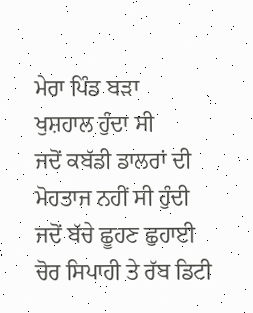ਮੇਰਾ ਪਿੰਡ ਬੜਾ
ਖੁਸ਼ਹਾਲ ਹੁੰਦਾ ਸੀ
ਜਦੋਂ ਕਬੱਡੀ ਡਾਲਰਾਂ ਦੀ
ਮੋਹਤਾਜ ਨਹੀਂ ਸੀ ਹੁੰਦੀ
ਜਦੋਂ ਬੱਚੇ ਛੂਹਣ ਛੁਹਾਈ
ਚੋਰ ਸਿਪਾਹੀ ਤੇ ਰੱਬ ਡਿਟੀ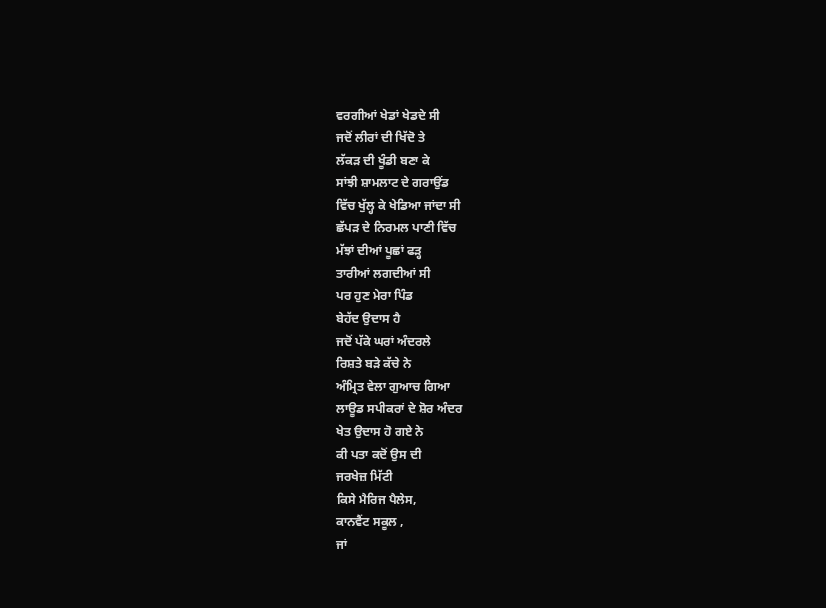ਵਰਗੀਆਂ ਖੇਡਾਂ ਖੇਡਦੇ ਸੀ
ਜਦੋਂ ਲੀਰਾਂ ਦੀ ਖਿੱਦੋ ਤੇ
ਲੱਕੜ ਦੀ ਖੂੰਡੀ ਬਣਾ ਕੇ
ਸਾਂਝੀ ਸ਼ਾਮਲਾਟ ਦੇ ਗਰਾਉਂਡ
ਵਿੱਚ ਖੁੱਲ੍ਹ ਕੇ ਖੇਡਿਆ ਜਾਂਦਾ ਸੀ
ਛੱਪੜ ਦੇ ਨਿਰਮਲ ਪਾਣੀ ਵਿੱਚ
ਮੱਝਾਂ ਦੀਆਂ ਪੂਛਾਂ ਫੜ੍ਹ
ਤਾਰੀਆਂ ਲਗਦੀਆਂ ਸੀ
ਪਰ ਹੁਣ ਮੇਰਾ ਪਿੰਡ
ਬੇਹੱਦ ਉਦਾਸ ਹੈ
ਜਦੋਂ ਪੱਕੇ ਘਰਾਂ ਅੰਦਰਲੇ
ਰਿਸ਼ਤੇ ਬੜੇ ਕੱਚੇ ਨੇ
ਅੰਮ੍ਰਿਤ ਵੇਲਾ ਗੁਆਚ ਗਿਆ
ਲਾਊਡ ਸਪੀਕਰਾਂ ਦੇ ਸ਼ੋਰ ਅੰਦਰ
ਖੇਤ ਉਦਾਸ ਹੋ ਗਏ ਨੇ
ਕੀ ਪਤਾ ਕਦੋਂ ਉਸ ਦੀ
ਜਰਖੇਜ਼ ਮਿੱਟੀ
ਕਿਸੇ ਮੈਰਿਜ ਪੈਲੇਸ,
ਕਾਨਵੈਂਟ ਸਕੂਲ ,
ਜਾਂ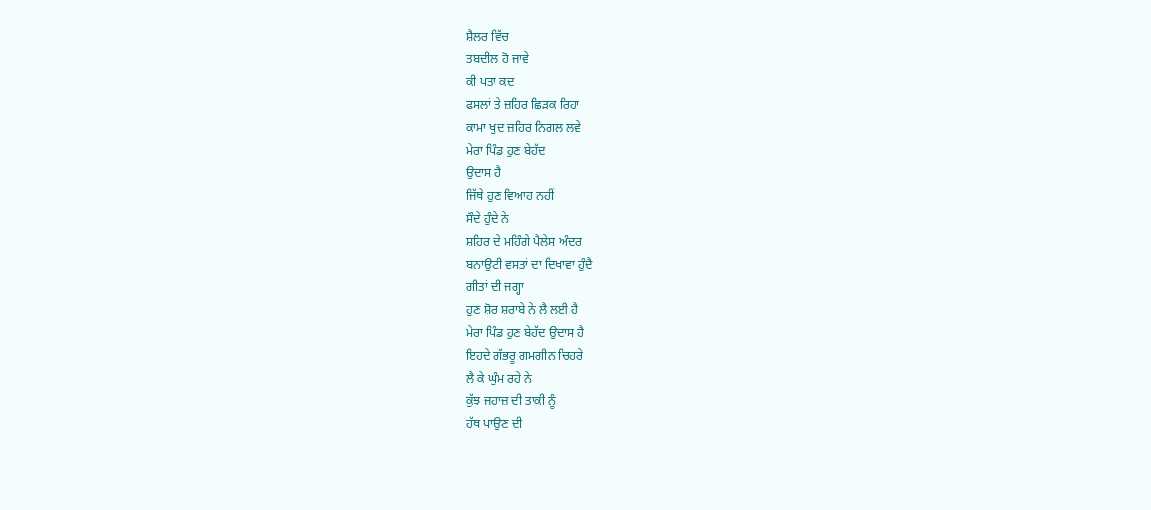ਸ਼ੈਲਰ ਵਿੱਚ
ਤਬਦੀਲ ਹੋ ਜਾਵੇ
ਕੀ ਪਤਾ ਕਦ
ਫਸਲਾਂ ਤੇ ਜ਼ਹਿਰ ਛਿੜਕ ਰਿਹਾ
ਕਾਮਾ ਖੁਦ ਜ਼ਹਿਰ ਨਿਗਲ ਲਵੇ
ਮੇਰਾ ਪਿੰਡ ਹੁਣ ਬੇਹੱਦ
ਉਦਾਸ ਹੈ
ਜਿੱਥੇ ਹੁਣ ਵਿਆਹ ਨਹੀਂ
ਸੌਦੇ ਹੁੰਦੇ ਨੇ
ਸ਼ਹਿਰ ਦੇ ਮਹਿੰਗੇ ਪੈਲੇਸ ਅੰਦਰ
ਬਨਾਉਟੀ ਵਸਤਾਂ ਦਾ ਦਿਖਾਵਾ ਹੁੰਦੈ
ਗੀਤਾਂ ਦੀ ਜਗ੍ਹਾ
ਹੁਣ ਸ਼ੋਰ ਸ਼ਰਾਬੇ ਨੇ ਲੈ ਲਈ ਹੈ
ਮੇਰਾ ਪਿੰਡ ਹੁਣ ਬੇਹੱਦ ਉਦਾਸ ਹੈ
ਇਹਦੇ ਗੱਭਰੂ ਗਮਗੀਨ ਚਿਹਰੇ
ਲੈ ਕੇ ਘੁੰਮ ਰਹੇ ਨੇ
ਕੁੱਝ ਜਹਾਜ਼ ਦੀ ਤਾਕੀ ਨੂੰ
ਹੱਥ ਪਾਉਣ ਦੀ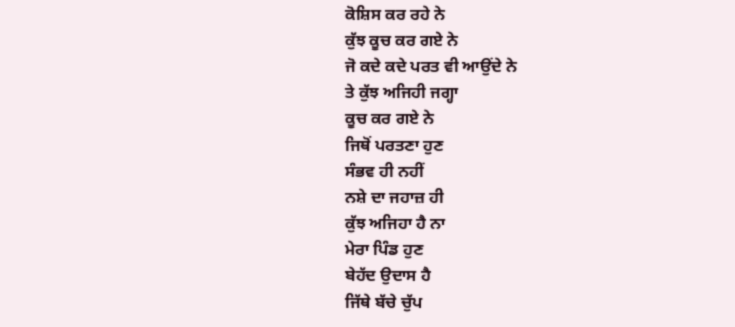ਕੋਸ਼ਿਸ ਕਰ ਰਹੇ ਨੇ
ਕੁੱਝ ਕੂਚ ਕਰ ਗਏ ਨੇ
ਜੋ ਕਦੇ ਕਦੇ ਪਰਤ ਵੀ ਆਉਂਦੇ ਨੇ
ਤੇ ਕੁੱਝ ਅਜਿਹੀ ਜਗ੍ਹਾ
ਕੂਚ ਕਰ ਗਏ ਨੇ
ਜਿਥੋਂ ਪਰਤਣਾ ਹੁਣ
ਸੰਭਵ ਹੀ ਨਹੀਂ
ਨਸ਼ੇ ਦਾ ਜਹਾਜ਼ ਹੀ
ਕੁੱਝ ਅਜਿਹਾ ਹੈ ਨਾ
ਮੇਰਾ ਪਿੰਡ ਹੁਣ
ਬੇਹੱਦ ਉਦਾਸ ਹੈ
ਜਿੱਥੇ ਬੱਚੇ ਚੁੱਪ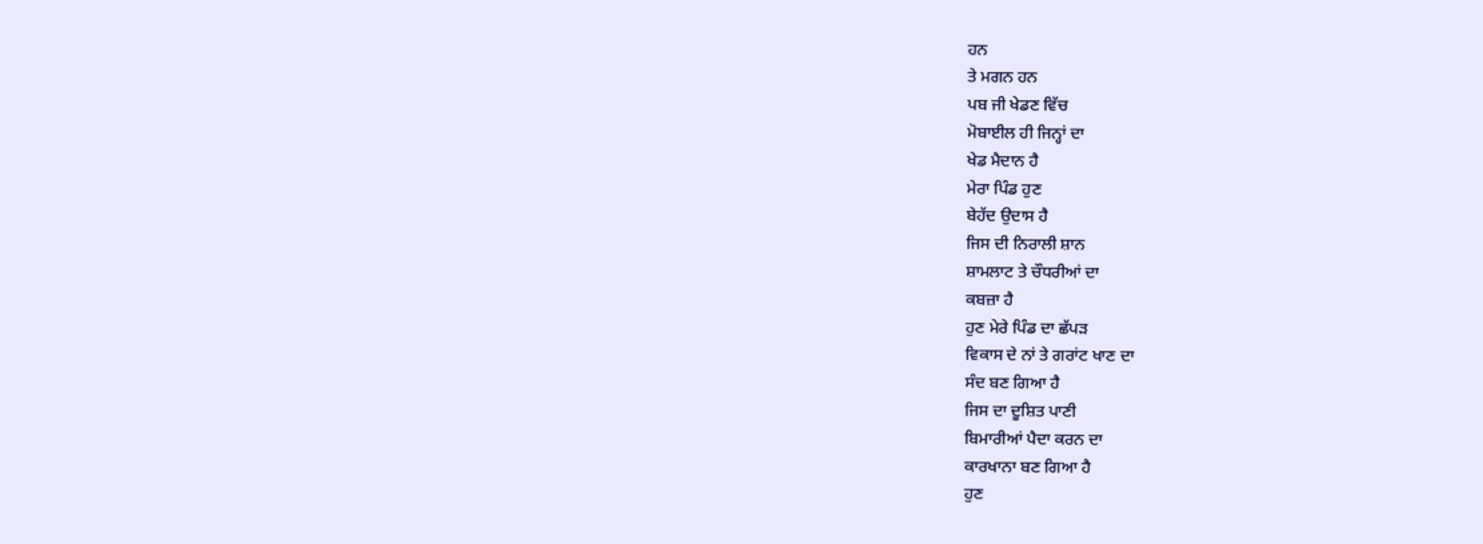ਹਨ
ਤੇ ਮਗਨ ਹਨ
ਪਬ ਜੀ ਖੇਡਣ ਵਿੱਚ
ਮੋਬਾਈਲ ਹੀ ਜਿਨ੍ਹਾਂ ਦਾ
ਖੇਡ ਮੈਦਾਨ ਹੈ
ਮੇਰਾ ਪਿੰਡ ਹੁਣ
ਬੇਹੱਦ ਉਦਾਸ ਹੈ
ਜਿਸ ਦੀ ਨਿਰਾਲੀ ਸ਼ਾਨ
ਸ਼ਾਮਲਾਟ ਤੇ ਚੌਧਰੀਆਂ ਦਾ
ਕਬਜ਼ਾ ਹੈ
ਹੁਣ ਮੇਰੇ ਪਿੰਡ ਦਾ ਛੱਪੜ
ਵਿਕਾਸ ਦੇ ਨਾਂ ਤੇ ਗਰਾਂਟ ਖਾਣ ਦਾ
ਸੰਦ ਬਣ ਗਿਆ ਹੈ
ਜਿਸ ਦਾ ਦੂਸ਼ਿਤ ਪਾਣੀ
ਬਿਮਾਰੀਆਂ ਪੈਦਾ ਕਰਨ ਦਾ
ਕਾਰਖਾਨਾ ਬਣ ਗਿਆ ਹੈ
ਹੁਣ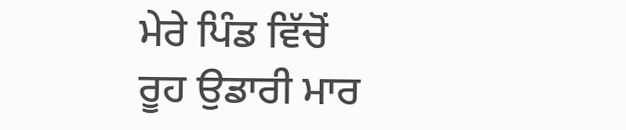ਮੇਰੇ ਪਿੰਡ ਵਿੱਚੋਂ
ਰੂਹ ਉਡਾਰੀ ਮਾਰ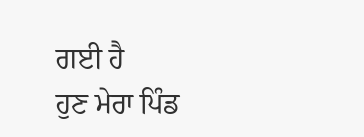ਗਈ ਹੈ
ਹੁਣ ਮੇਰਾ ਪਿੰਡ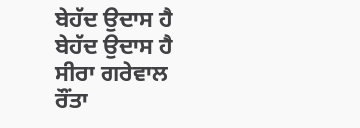ਬੇਹੱਦ ਉਦਾਸ ਹੈ
ਬੇਹੱਦ ਉਦਾਸ ਹੈ
ਸੀਰਾ ਗਰੇਵਾਲ
ਰੌਂਤਾ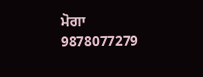ਮੋਗਾ
9878077279